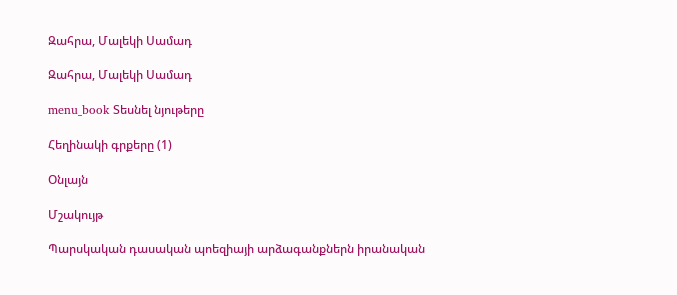Զահրա, Մալեկի Սամադ

Զահրա, Մալեկի Սամադ

menu_book Տեսնել նյութերը

Հեղինակի գրքերը (1)

Օնլայն

Մշակույթ

Պարսկական դասական պոեզիայի արձագանքներն իրանական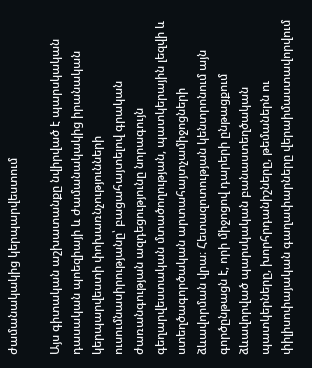ժամանակակից կերպարվեստում

Այս գիտական աշխատանքը նվիրված է պարսկական դասական պոեզիայի և ժամանակակից իրանական կերպարվեստի փոխառնչությունների ուսումնասիրությանը՝ բացահայտելով գրական ժառանգության ազդեցությունը նորագույն գեղարվեստական մտածողության, պատկերային լեզվի և ստեղծագործական արտահայտչամիջոցների ձևավորման վրա։ Հետազոտության կենտրոնում այն գործընթացն է, որի միջոցով դարերի ընթացքում ձևավորված պարսկական բանաստեղծական պատկերները, խորհրդանիշները, թեմաներն ու փիլիսոփայական գաղափարները վերաիմաստավորվում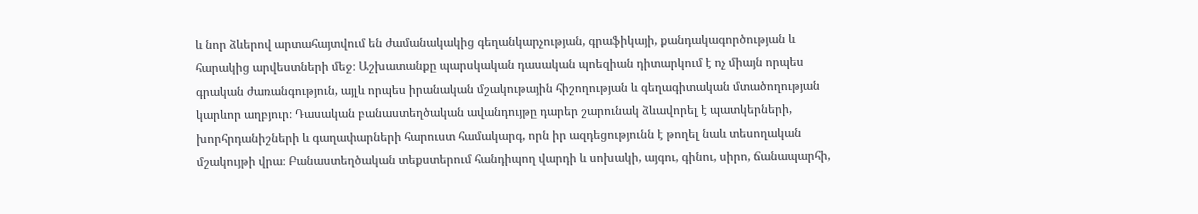և նոր ձևերով արտահայտվում են ժամանակակից գեղանկարչության, գրաֆիկայի, քանդակագործության և հարակից արվեստների մեջ։ Աշխատանքը պարսկական դասական պոեզիան դիտարկում է ոչ միայն որպես գրական ժառանգություն, այլև որպես իրանական մշակութային հիշողության և գեղագիտական մտածողության կարևոր աղբյուր։ Դասական բանաստեղծական ավանդույթը դարեր շարունակ ձևավորել է պատկերների, խորհրդանիշների և գաղափարների հարուստ համակարգ, որն իր ազդեցությունն է թողել նաև տեսողական մշակույթի վրա։ Բանաստեղծական տեքստերում հանդիպող վարդի և սոխակի, այգու, գինու, սիրո, ճանապարհի,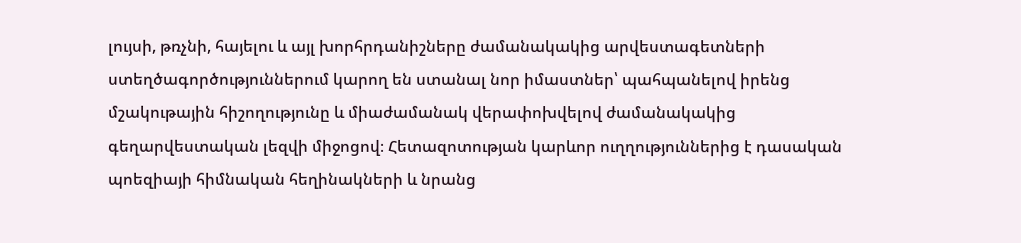լույսի, թռչնի, հայելու և այլ խորհրդանիշները ժամանակակից արվեստագետների ստեղծագործություններում կարող են ստանալ նոր իմաստներ՝ պահպանելով իրենց մշակութային հիշողությունը և միաժամանակ վերափոխվելով ժամանակակից գեղարվեստական լեզվի միջոցով։ Հետազոտության կարևոր ուղղություններից է դասական պոեզիայի հիմնական հեղինակների և նրանց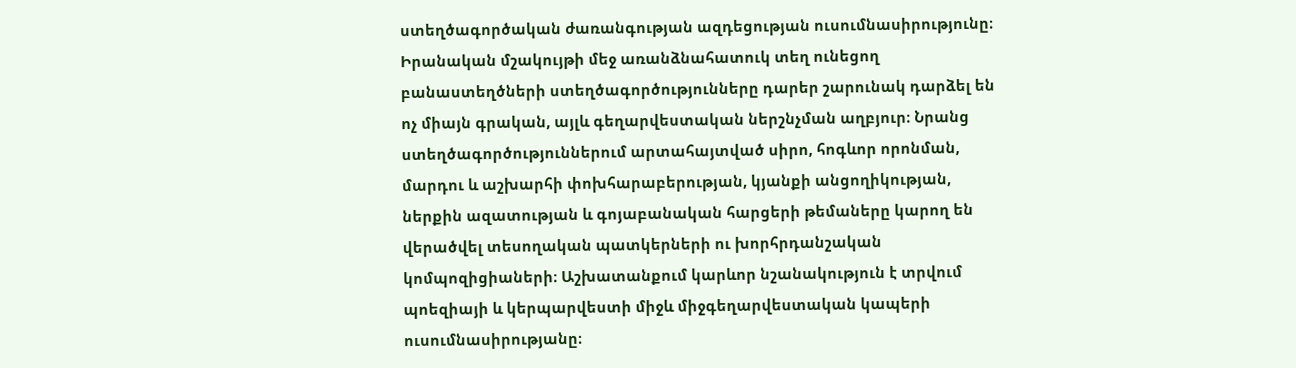ստեղծագործական ժառանգության ազդեցության ուսումնասիրությունը։ Իրանական մշակույթի մեջ առանձնահատուկ տեղ ունեցող բանաստեղծների ստեղծագործությունները դարեր շարունակ դարձել են ոչ միայն գրական, այլև գեղարվեստական ներշնչման աղբյուր։ Նրանց ստեղծագործություններում արտահայտված սիրո, հոգևոր որոնման, մարդու և աշխարհի փոխհարաբերության, կյանքի անցողիկության, ներքին ազատության և գոյաբանական հարցերի թեմաները կարող են վերածվել տեսողական պատկերների ու խորհրդանշական կոմպոզիցիաների։ Աշխատանքում կարևոր նշանակություն է տրվում պոեզիայի և կերպարվեստի միջև միջգեղարվեստական կապերի ուսումնասիրությանը։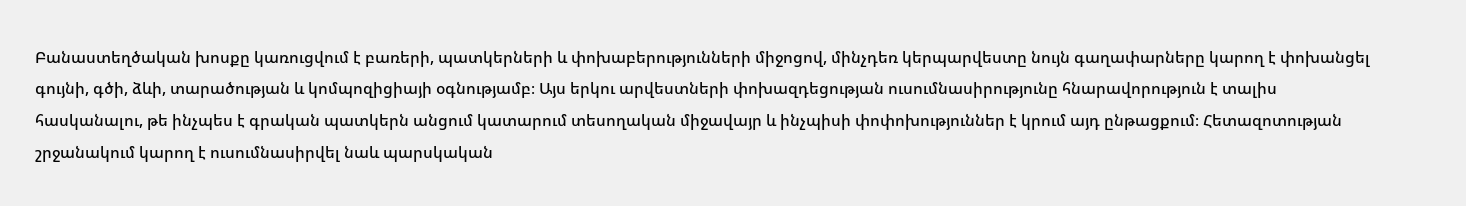Բանաստեղծական խոսքը կառուցվում է բառերի, պատկերների և փոխաբերությունների միջոցով, մինչդեռ կերպարվեստը նույն գաղափարները կարող է փոխանցել գույնի, գծի, ձևի, տարածության և կոմպոզիցիայի օգնությամբ։ Այս երկու արվեստների փոխազդեցության ուսումնասիրությունը հնարավորություն է տալիս հասկանալու, թե ինչպես է գրական պատկերն անցում կատարում տեսողական միջավայր և ինչպիսի փոփոխություններ է կրում այդ ընթացքում։ Հետազոտության շրջանակում կարող է ուսումնասիրվել նաև պարսկական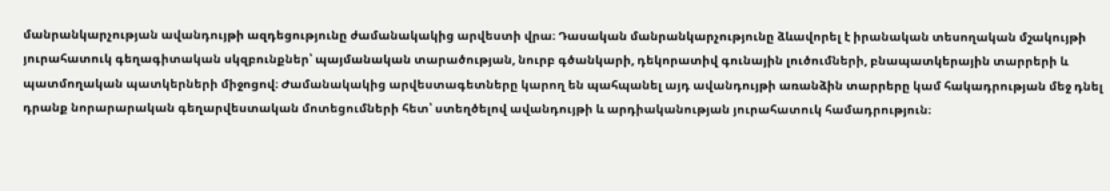մանրանկարչության ավանդույթի ազդեցությունը ժամանակակից արվեստի վրա։ Դասական մանրանկարչությունը ձևավորել է իրանական տեսողական մշակույթի յուրահատուկ գեղագիտական սկզբունքներ՝ պայմանական տարածության, նուրբ գծանկարի, դեկորատիվ գունային լուծումների, բնապատկերային տարրերի և պատմողական պատկերների միջոցով։ Ժամանակակից արվեստագետները կարող են պահպանել այդ ավանդույթի առանձին տարրերը կամ հակադրության մեջ դնել դրանք նորարարական գեղարվեստական մոտեցումների հետ՝ ստեղծելով ավանդույթի և արդիականության յուրահատուկ համադրություն։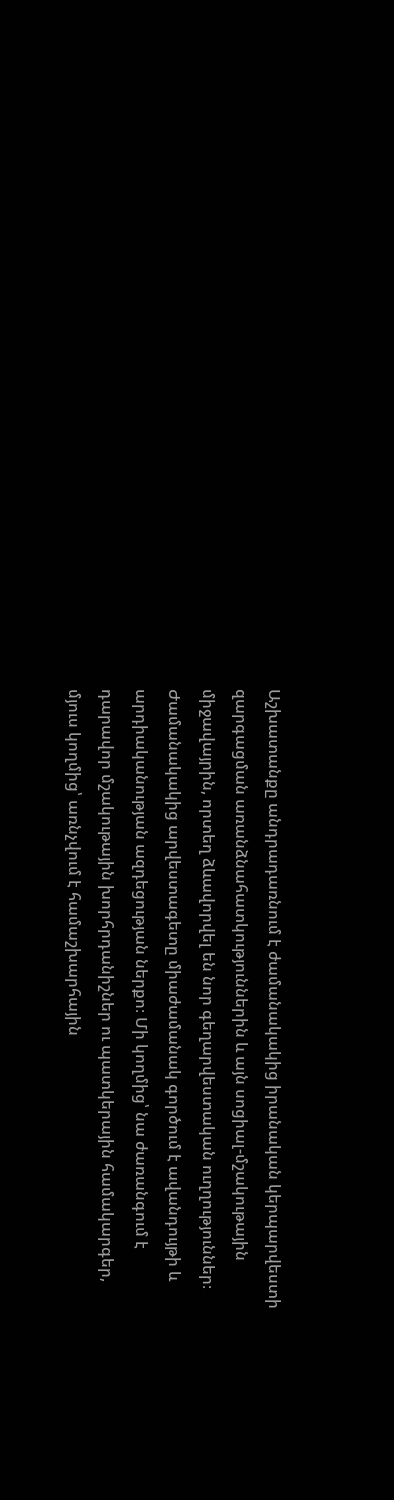Աշխատանքը անդրադառնում է ժամանակակից իրանական կերպարվեստի զարգացման առանձնահատկություններին և այն սոցիալ-մշակութային միջավայրին, որտեղ ձևավորվել են նոր գեղարվեստական ուղղություններ։ Ժամանակակից արվեստագետը միաժամանակ գործում է ավանդույթի և արդիականության ազդեցության ներքո։ Մի կողմից՝ նա ժառանգում է դարավոր մշակութային խորհրդանիշներ ու պատկերային համակարգեր, մյուս կողմից՝ առնչվում է համաշխարհային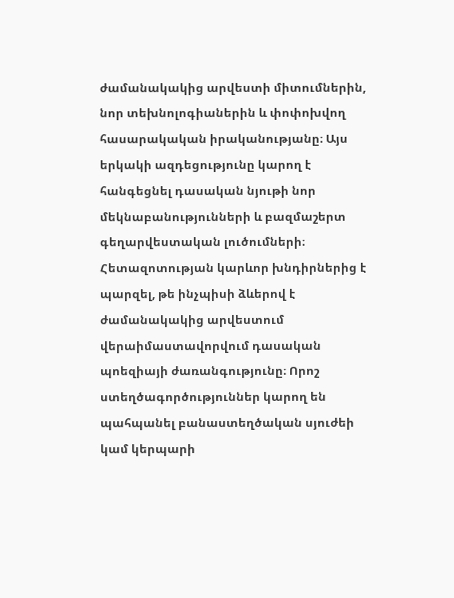ժամանակակից արվեստի միտումներին, նոր տեխնոլոգիաներին և փոփոխվող հասարակական իրականությանը։ Այս երկակի ազդեցությունը կարող է հանգեցնել դասական նյութի նոր մեկնաբանությունների և բազմաշերտ գեղարվեստական լուծումների։ Հետազոտության կարևոր խնդիրներից է պարզել, թե ինչպիսի ձևերով է ժամանակակից արվեստում վերաիմաստավորվում դասական պոեզիայի ժառանգությունը։ Որոշ ստեղծագործություններ կարող են պահպանել բանաստեղծական սյուժեի կամ կերպարի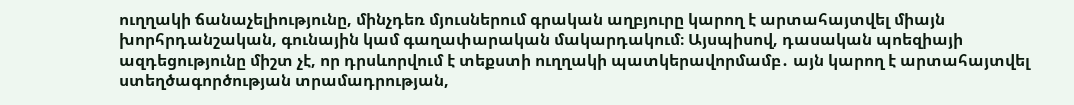ուղղակի ճանաչելիությունը, մինչդեռ մյուսներում գրական աղբյուրը կարող է արտահայտվել միայն խորհրդանշական, գունային կամ գաղափարական մակարդակում։ Այսպիսով, դասական պոեզիայի ազդեցությունը միշտ չէ, որ դրսևորվում է տեքստի ուղղակի պատկերավորմամբ․ այն կարող է արտահայտվել ստեղծագործության տրամադրության,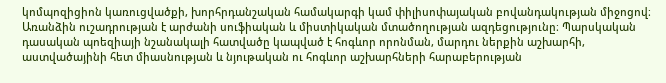կոմպոզիցիոն կառուցվածքի, խորհրդանշական համակարգի կամ փիլիսոփայական բովանդակության միջոցով։ Առանձին ուշադրության է արժանի սուֆիական և միստիկական մտածողության ազդեցությունը։ Պարսկական դասական պոեզիայի նշանակալի հատվածը կապված է հոգևոր որոնման, մարդու ներքին աշխարհի, աստվածայինի հետ միասնության և նյութական ու հոգևոր աշխարհների հարաբերության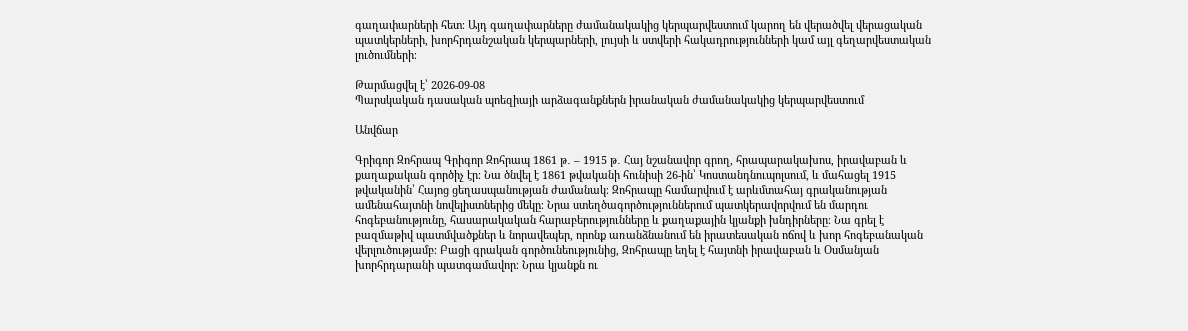գաղափարների հետ։ Այդ գաղափարները ժամանակակից կերպարվեստում կարող են վերածվել վերացական պատկերների, խորհրդանշական կերպարների, լույսի և ստվերի հակադրությունների կամ այլ գեղարվեստական լուծումների։

Թարմացվել է՝ 2026-09-08
Պարսկական դասական պոեզիայի արձագանքներն իրանական ժամանակակից կերպարվեստում

Անվճար

Գրիգոր Զոհրապ Գրիգոր Զոհրապ 1861 թ․ – 1915 թ․ Հայ նշանավոր գրող, հրապարակախոս, իրավաբան և քաղաքական գործիչ էր։ Նա ծնվել է 1861 թվականի հունիսի 26-ին՝ Կոստանդնուպոլսում, և մահացել 1915 թվականին՝ Հայոց ցեղասպանության ժամանակ։ Զոհրապը համարվում է արևմտահայ գրականության ամենահայտնի նովելիստներից մեկը։ Նրա ստեղծագործություններում պատկերավորվում են մարդու հոգեբանությունը, հասարակական հարաբերությունները և քաղաքային կյանքի խնդիրները։ Նա գրել է բազմաթիվ պատմվածքներ և նորավեպեր, որոնք առանձնանում են իրատեսական ոճով և խոր հոգեբանական վերլուծությամբ։ Բացի գրական գործունեությունից, Զոհրապը եղել է հայտնի իրավաբան և Օսմանյան խորհրդարանի պատգամավոր։ Նրա կյանքն ու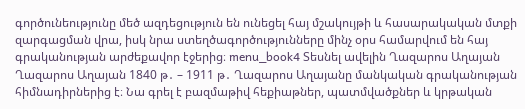գործունեությունը մեծ ազդեցություն են ունեցել հայ մշակույթի և հասարակական մտքի զարգացման վրա, իսկ նրա ստեղծագործությունները մինչ օրս համարվում են հայ գրականության արժեքավոր էջերից։ menu_book4 Տեսնել ավելին Ղազարոս Աղայան Ղազարոս Աղայան 1840 թ․ – 1911 թ․ Ղազարոս Աղայանը մանկական գրականության հիմնադիրներից է։ Նա գրել է բազմաթիվ հեքիաթներ, պատմվածքներ և կրթական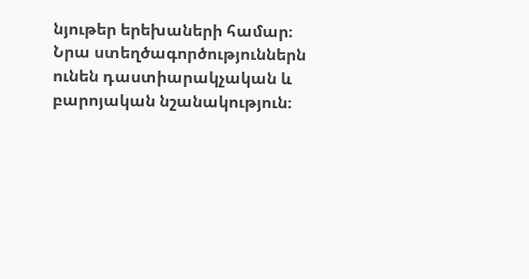նյութեր երեխաների համար։ Նրա ստեղծագործություններն ունեն դաստիարակչական և բարոյական նշանակություն։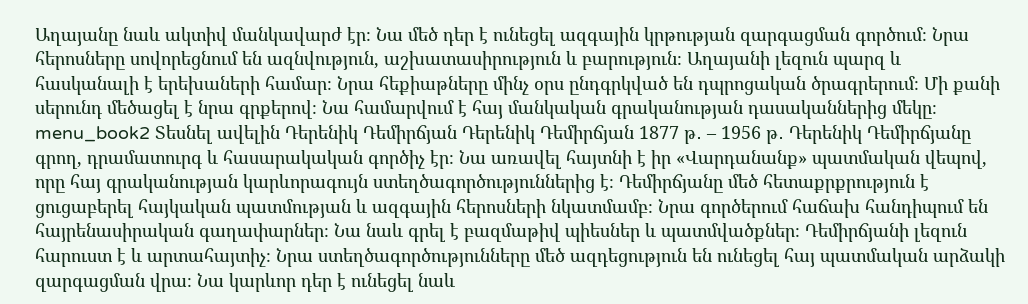Աղայանը նաև ակտիվ մանկավարժ էր։ Նա մեծ դեր է ունեցել ազգային կրթության զարգացման գործում։ Նրա հերոսները սովորեցնում են ազնվություն, աշխատասիրություն և բարություն։ Աղայանի լեզուն պարզ և հասկանալի է երեխաների համար։ Նրա հեքիաթները մինչ օրս ընդգրկված են դպրոցական ծրագրերում։ Մի քանի սերունդ մեծացել է նրա գրքերով։ Նա համարվում է հայ մանկական գրականության դասականներից մեկը։ menu_book2 Տեսնել ավելին Դերենիկ Դեմիրճյան Դերենիկ Դեմիրճյան 1877 թ․ – 1956 թ․ Դերենիկ Դեմիրճյանը գրող, դրամատուրգ և հասարակական գործիչ էր։ Նա առավել հայտնի է իր «Վարդանանք» պատմական վեպով, որը հայ գրականության կարևորագույն ստեղծագործություններից է։ Դեմիրճյանը մեծ հետաքրքրություն է ցուցաբերել հայկական պատմության և ազգային հերոսների նկատմամբ։ Նրա գործերում հաճախ հանդիպում են հայրենասիրական գաղափարներ։ Նա նաև գրել է բազմաթիվ պիեսներ և պատմվածքներ։ Դեմիրճյանի լեզուն հարուստ է և արտահայտիչ։ Նրա ստեղծագործությունները մեծ ազդեցություն են ունեցել հայ պատմական արձակի զարգացման վրա։ Նա կարևոր դեր է ունեցել նաև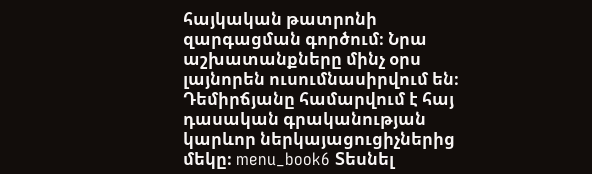հայկական թատրոնի զարգացման գործում։ Նրա աշխատանքները մինչ օրս լայնորեն ուսումնասիրվում են։ Դեմիրճյանը համարվում է հայ դասական գրականության կարևոր ներկայացուցիչներից մեկը։ menu_book6 Տեսնել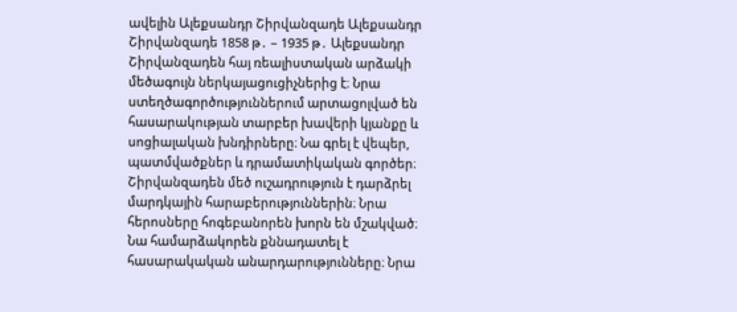ավելին Ալեքսանդր Շիրվանզադե Ալեքսանդր Շիրվանզադե 1858 թ․ – 1935 թ․ Ալեքսանդր Շիրվանզադեն հայ ռեալիստական արձակի մեծագույն ներկայացուցիչներից է։ Նրա ստեղծագործություններում արտացոլված են հասարակության տարբեր խավերի կյանքը և սոցիալական խնդիրները։ Նա գրել է վեպեր, պատմվածքներ և դրամատիկական գործեր։ Շիրվանզադեն մեծ ուշադրություն է դարձրել մարդկային հարաբերություններին։ Նրա հերոսները հոգեբանորեն խորն են մշակված։ Նա համարձակորեն քննադատել է հասարակական անարդարությունները։ Նրա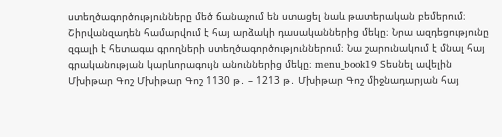ստեղծագործությունները մեծ ճանաչում են ստացել նաև թատերական բեմերում։ Շիրվանզադեն համարվում է հայ արձակի դասականներից մեկը։ Նրա ազդեցությունը զգալի է հետագա գրողների ստեղծագործություններում։ Նա շարունակում է մնալ հայ գրականության կարևորագույն անուններից մեկը։ menu_book19 Տեսնել ավելին Մխիթար Գոշ Մխիթար Գոշ 1130 թ․ – 1213 թ․ Մխիթար Գոշ միջնադարյան հայ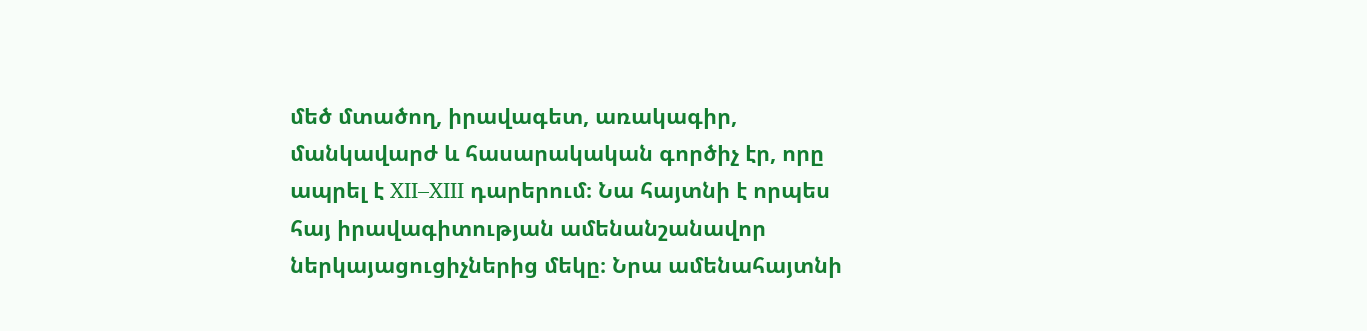մեծ մտածող, իրավագետ, առակագիր, մանկավարժ և հասարակական գործիչ էր, որը ապրել է XII–XIII դարերում։ Նա հայտնի է որպես հայ իրավագիտության ամենանշանավոր ներկայացուցիչներից մեկը։ Նրա ամենահայտնի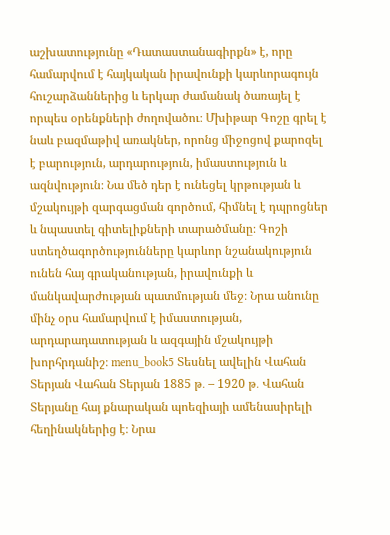աշխատությունը «Դատաստանագիրքն» է, որը համարվում է հայկական իրավունքի կարևորագույն հուշարձաններից և երկար ժամանակ ծառայել է որպես օրենքների ժողովածու։ Մխիթար Գոշը գրել է նաև բազմաթիվ առակներ, որոնց միջոցով քարոզել է բարություն, արդարություն, իմաստություն և ազնվություն։ Նա մեծ դեր է ունեցել կրթության և մշակույթի զարգացման գործում, հիմնել է դպրոցներ և նպաստել գիտելիքների տարածմանը։ Գոշի ստեղծագործությունները կարևոր նշանակություն ունեն հայ գրականության, իրավունքի և մանկավարժության պատմության մեջ։ Նրա անունը մինչ օրս համարվում է իմաստության, արդարադատության և ազգային մշակույթի խորհրդանիշ։ menu_book5 Տեսնել ավելին Վահան Տերյան Վահան Տերյան 1885 թ․ – 1920 թ․ Վահան Տերյանը հայ քնարական պոեզիայի ամենասիրելի հեղինակներից է։ Նրա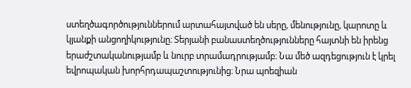ստեղծագործություններում արտահայտված են սերը, մենությունը, կարոտը և կյանքի անցողիկությունը։ Տերյանի բանաստեղծությունները հայտնի են իրենց երաժշտականությամբ և նուրբ տրամադրությամբ։ Նա մեծ ազդեցություն է կրել եվրոպական խորհրդապաշտությունից։ Նրա պոեզիան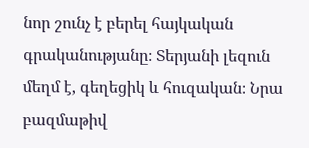նոր շունչ է բերել հայկական գրականությանը։ Տերյանի լեզուն մեղմ է, գեղեցիկ և հուզական։ Նրա բազմաթիվ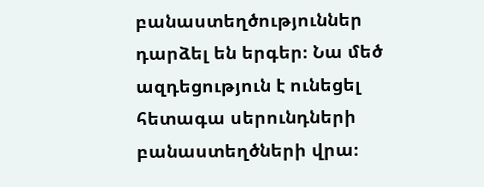բանաստեղծություններ դարձել են երգեր։ Նա մեծ ազդեցություն է ունեցել հետագա սերունդների բանաստեղծների վրա։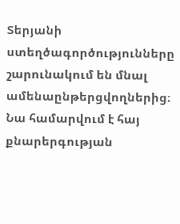Տերյանի ստեղծագործությունները շարունակում են մնալ ամենաընթերցվողներից։ Նա համարվում է հայ քնարերգության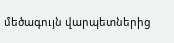մեծագույն վարպետներից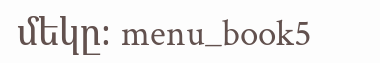մեկը։ menu_book5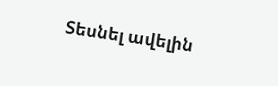Տեսնել ավելին